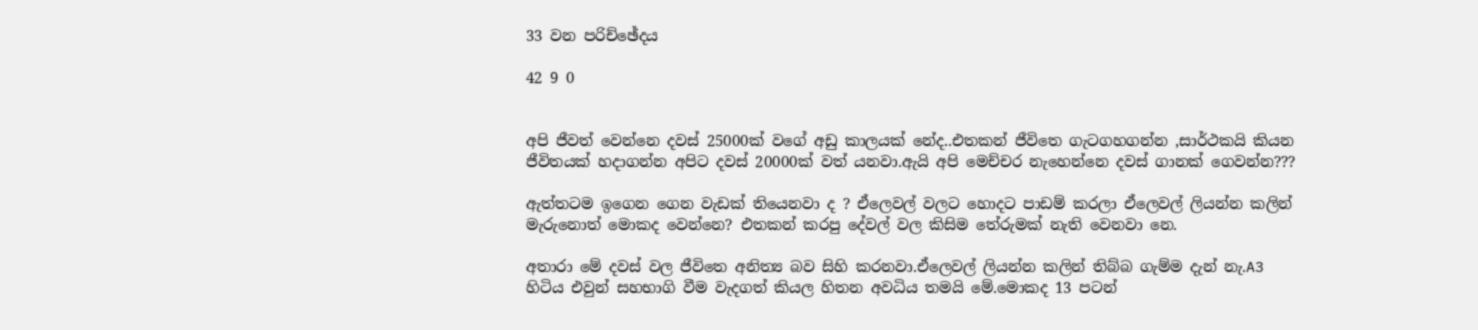33 වන පරිච්ඡේදය

42 9 0


අපි ජීවත් වෙන්නෙ දවස් 25000ක් වගේ අඩු කාලයක් නේද..එතකන් ජීවිතෙ ගැටගහගන්න ,සාර්ථකයි කියන ජීවිතයක් හදාගන්න අපිට දවස් 20000ක් වත් යනවා.ඇයි අපි මෙච්චර නැහෙන්නෙ දවස් ගානක් ගෙවන්න???

ඇත්තටම ඉගෙන ගෙන වැඩක් තියෙනවා ද ? ඒලෙවල් වලට හොදට පාඩම් කරලා ඒලෙවල් ලියන්න කලින් මැරුනොත් මොකද වෙන්නෙ? එතකන් කරපු දේවල් වල කිසිම තේරුමක් නැති වෙනවා නෙ.

අතාරා මේ දවස් වල ජීවිතෙ අනිත්‍ය බව සිහි කරනවා.ඒලෙවල් ලියන්න කලින් තිබ්බ ගැම්ම දැන් නැ.A3 හිටිය එවුන් සහභාගි වීම වැදගත් කියල හිතන අවධිය තමයි මේ.මොකද 13 පටන්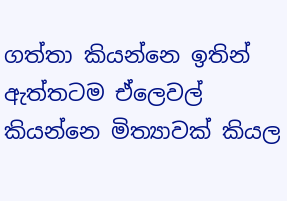ගත්තා කියන්නෙ ඉතින් ඇත්තටම ඒලෙවල් කියන්නෙ මිත්‍යාවක් කියල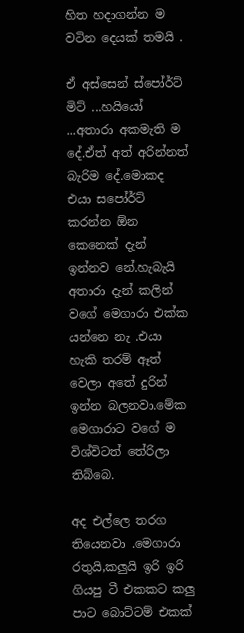හිත හදාගන්න ම වටින දෙයක් තමයි .

ඒ අස්සෙන් ස්පෝර්ට් මිට් ...හයියෝ ...අතාරා අකමැති ම දේ.ඒත් අත් අරින්නත් බැරිම දේ.මොකද එයා සපෝර්ට් කරන්න ඕන කෙනෙක් දැන් ඉන්නව නේ.හැබැයි අතාරා දැන් කලින් වගේ මෙගාරා එක්ක යන්නෙ නැ .එයා හැකි තරම් ඈත් වෙලා අතේ දුරින් ඉන්න බලනවා.මේක මෙගාරාට වගේ ම විශ්විටත් තේරිලා තිබ්බෙ.

අද එල්ලෙ තරග තියෙනවා .මෙගාරා රතුයි,කලුයි ඉරි ඉරි ගියපු ටී එකකට කලු පාට බොට්ටම් එකක්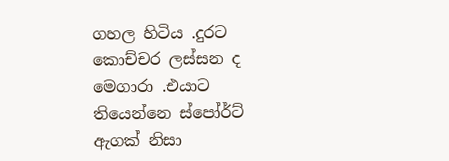ගහල හිටිය .දුරට කොච්චර ලස්සන ද මෙගාරා .එයාට තියෙන්නෙ ස්පෝර්ට් ඇගක් නිසා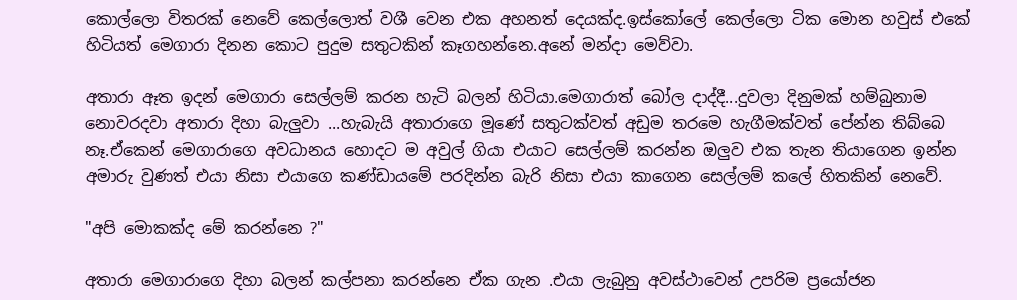කොල්ලො විතරක් නෙවේ කෙල්ලොත් වශී වෙන එක අහනත් දෙයක්ද.ඉස්කෝලේ කෙල්ලො ටික මොන හවුස් එකේ හිටියත් මෙගාරා දිනන කොට පුදුම සතුටකින් කෑගහන්නෙ.අනේ මන්දා මෙව්වා.

අතාරා ඈත ඉදන් මෙගාරා සෙල්ලම් කරන හැටි බලන් හිටියා.මෙගාරාත් බෝල දාද්දී...දුවලා දිනුමක් හම්බුනාම නොවරදවා අතාරා දිහා බැලුවා ...හැබැයි අතාරාගෙ මූණේ සතුටක්වත් අඩුම තරමෙ හැගීමක්වත් පේන්න තිබ්බෙ නෑ.ඒකෙන් මෙගාරාගෙ අවධානය හොදට ම අවුල් ගියා එයාට සෙල්ලම් කරන්න ඔලුව එක තැන තියාගෙන ඉන්න අමාරු වුණත් එයා නිසා එයාගෙ කණ්ඩායමේ පරදින්න බැරි නිසා එයා කාගෙන සෙල්ලම් කලේ හිතකින් නෙවේ.

"අපි මොකක්ද මේ කරන්නෙ ?"

අතාරා මෙගාරාගෙ දිහා බලන් කල්පනා කරන්නෙ ඒක ගැන .එයා ලැබුනු අවස්ථාවෙන් උපරිම ප්‍රයෝජන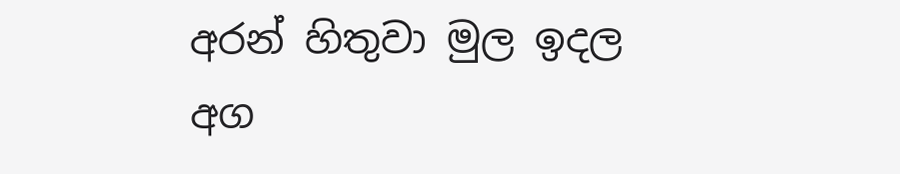අරන් හිතුවා මුල ඉදල අග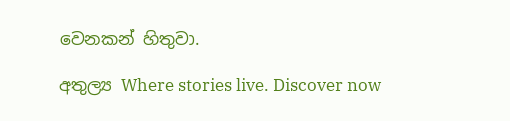වෙනකන් හිතුවා.

අතුල්‍ය Where stories live. Discover now